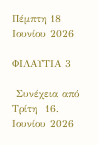Πέμπτη 18 Ιουνίου 2026

ΦΙΛΑΥΤΙΑ 3

 Συνέχεια από Τρίτη  16. Ιουνίου 2026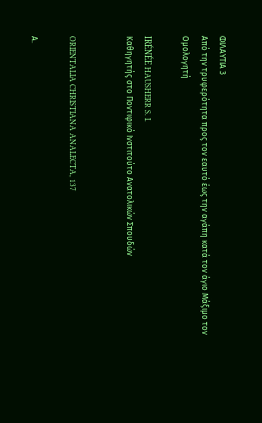ΦΙΛΑΥΤΙΑ 3
Από την τρυφερότητα προς τον εαυτό έως την αγάπη κατά τον άγιο Μάξιμο τον Ομολογητή

IRÉNÉE HAUSHERR S. I.
Καθηγητής στο Ποντιφικό Ινστιτούτο Ανατολικών Σπουδών


ORIENTALIA CHRISTIANA ANALECTA, 137

Α.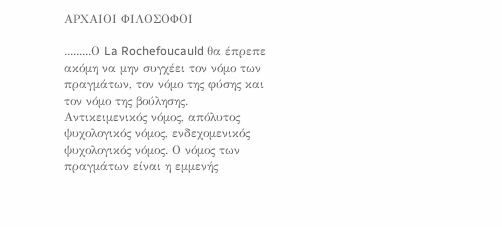ΑΡΧΑΙΟΙ ΦΙΛΟΣΟΦΟΙ

.........Ο La Rochefoucauld θα έπρεπε ακόμη να μην συγχέει τον νόμο των πραγμάτων, τον νόμο της φύσης και τον νόμο της βούλησης. Αντικειμενικός νόμος, απόλυτος ψυχολογικός νόμος, ενδεχομενικός ψυχολογικός νόμος. Ο νόμος των πραγμάτων είναι η εμμενής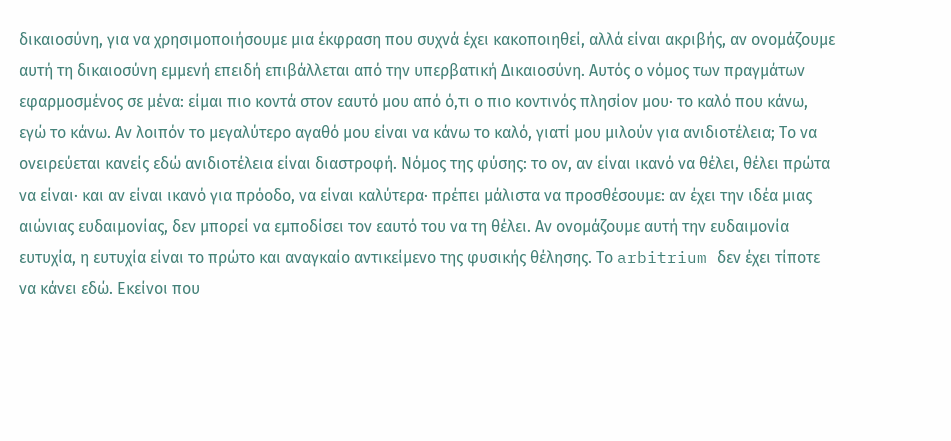δικαιοσύνη, για να χρησιμοποιήσουμε μια έκφραση που συχνά έχει κακοποιηθεί, αλλά είναι ακριβής, αν ονομάζουμε αυτή τη δικαιοσύνη εμμενή επειδή επιβάλλεται από την υπερβατική Δικαιοσύνη. Αυτός ο νόμος των πραγμάτων εφαρμοσμένος σε μένα: είμαι πιο κοντά στον εαυτό μου από ό,τι ο πιο κοντινός πλησίον μου· το καλό που κάνω, εγώ το κάνω. Αν λοιπόν το μεγαλύτερο αγαθό μου είναι να κάνω το καλό, γιατί μου μιλούν για ανιδιοτέλεια; Το να ονειρεύεται κανείς εδώ ανιδιοτέλεια είναι διαστροφή. Νόμος της φύσης: το ον, αν είναι ικανό να θέλει, θέλει πρώτα να είναι· και αν είναι ικανό για πρόοδο, να είναι καλύτερα· πρέπει μάλιστα να προσθέσουμε: αν έχει την ιδέα μιας αιώνιας ευδαιμονίας, δεν μπορεί να εμποδίσει τον εαυτό του να τη θέλει. Αν ονομάζουμε αυτή την ευδαιμονία ευτυχία, η ευτυχία είναι το πρώτο και αναγκαίο αντικείμενο της φυσικής θέλησης. Το arbitrium δεν έχει τίποτε να κάνει εδώ. Εκείνοι που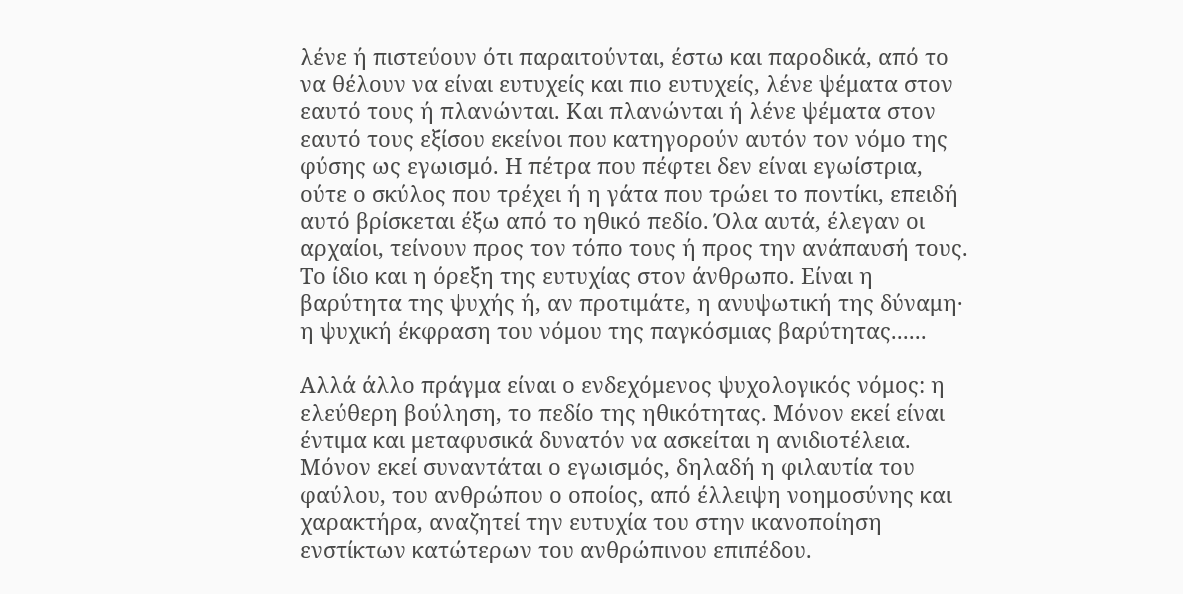λένε ή πιστεύουν ότι παραιτούνται, έστω και παροδικά, από το να θέλουν να είναι ευτυχείς και πιο ευτυχείς, λένε ψέματα στον εαυτό τους ή πλανώνται. Και πλανώνται ή λένε ψέματα στον εαυτό τους εξίσου εκείνοι που κατηγορούν αυτόν τον νόμο της φύσης ως εγωισμό. Η πέτρα που πέφτει δεν είναι εγωίστρια, ούτε ο σκύλος που τρέχει ή η γάτα που τρώει το ποντίκι, επειδή αυτό βρίσκεται έξω από το ηθικό πεδίο. Όλα αυτά, έλεγαν οι αρχαίοι, τείνουν προς τον τόπο τους ή προς την ανάπαυσή τους. Το ίδιο και η όρεξη της ευτυχίας στον άνθρωπο. Είναι η βαρύτητα της ψυχής ή, αν προτιμάτε, η ανυψωτική της δύναμη· η ψυχική έκφραση του νόμου της παγκόσμιας βαρύτητας......

Αλλά άλλο πράγμα είναι ο ενδεχόμενος ψυχολογικός νόμος: η ελεύθερη βούληση, το πεδίο της ηθικότητας. Μόνον εκεί είναι έντιμα και μεταφυσικά δυνατόν να ασκείται η ανιδιοτέλεια. Μόνον εκεί συναντάται ο εγωισμός, δηλαδή η φιλαυτία του φαύλου, του ανθρώπου ο οποίος, από έλλειψη νοημοσύνης και χαρακτήρα, αναζητεί την ευτυχία του στην ικανοποίηση ενστίκτων κατώτερων του ανθρώπινου επιπέδου.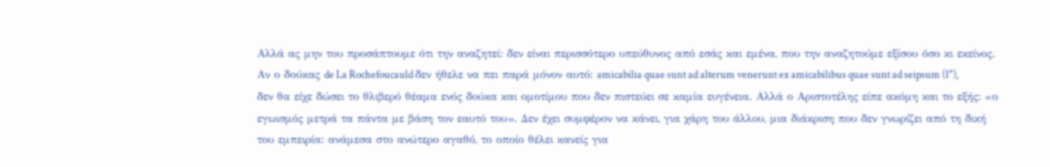Αλλά ας μην του προσάπτουμε ότι την αναζητεί: δεν είναι περισσότερο υπεύθυνος από εσάς και εμένα, που την αναζητούμε εξίσου όσο κι εκείνος. Αν ο δούκας de La Rochefoucauld δεν ήθελε να πει παρά μόνον αυτό: amicabilia quae sunt ad alterum venerunt ex amicabilibus quae sunt ad seipsum (1"), δεν θα είχε δώσει το θλιβερό θέαμα ενός δούκα και ομοτίμου που δεν πιστεύει σε καμία ευγένεια. Αλλά ο Αριστοτέλης είπε ακόμη και το εξής: «ο εγωισμός μετρά τα πάντα με βάση τον εαυτό του». Δεν έχει συμφέρον να κάνει, για χάρη του άλλου, μια διάκριση που δεν γνωρίζει από τη δική του εμπειρία: ανάμεσα στο ανώτερο αγαθό, το οποίο θέλει κανείς για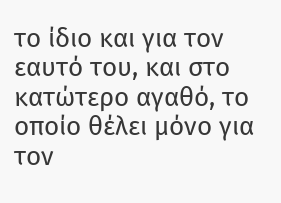το ίδιο και για τον εαυτό του, και στο κατώτερο αγαθό, το οποίο θέλει μόνο για τον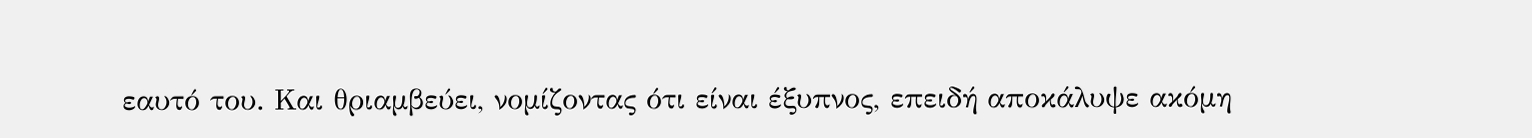εαυτό του. Και θριαμβεύει, νομίζοντας ότι είναι έξυπνος, επειδή αποκάλυψε ακόμη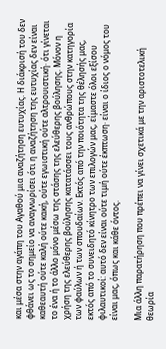και μέσα στην αγάπη του Αγαθού μια αναζήτηση ευτυχίας. Η διάκρισή του δεν φθάνει ως το σημείο να αναγνωρίσει ότι η αναζήτηση της ευτυχίας δεν είναι καθεαυτή ούτε καλή ούτε κακή, ούτε εγωιστική ούτε αλτρουιστική· ότι γίνεται το ένα ή το άλλο μόνο μέσω της στάσης της ελεύθερης βούλησης. Μόνον η χρήση της ελεύθερης βούλησης κατατάσσει τους ανθρώπους στην κατηγορία των φαύλων ή των σπουδαίων. Εκτός από την ποιότητα της θέλησής μας, εκτός από το συνειδητό κίνητρο των επιλογών μας, είμαστε όλοι εξίσου φιλαυτικοί: αυτό δεν είναι ούτε τιμή ούτε έκπτωση· είναι ο ίδιος ο νόμος του είναι μας, όπως και κάθε όντος.

Μια άλλη παρατήρηση που πρέπει να γίνει σχετικά με την αριστοτελική θεωρία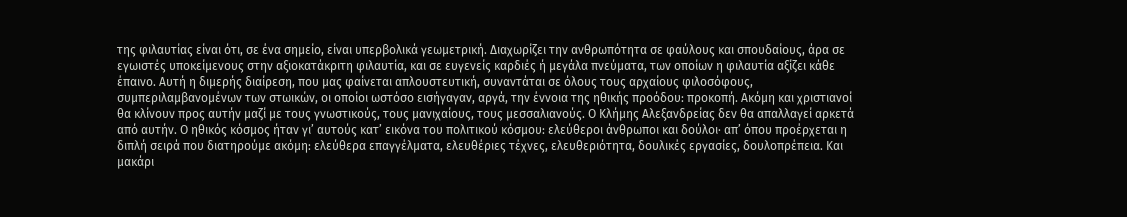της φιλαυτίας είναι ότι, σε ένα σημείο, είναι υπερβολικά γεωμετρική. Διαχωρίζει την ανθρωπότητα σε φαύλους και σπουδαίους, άρα σε εγωιστές υποκείμενους στην αξιοκατάκριτη φιλαυτία, και σε ευγενείς καρδιές ή μεγάλα πνεύματα, των οποίων η φιλαυτία αξίζει κάθε έπαινο. Αυτή η διμερής διαίρεση, που μας φαίνεται απλουστευτική, συναντάται σε όλους τους αρχαίους φιλοσόφους, συμπεριλαμβανομένων των στωικών, οι οποίοι ωστόσο εισήγαγαν, αργά, την έννοια της ηθικής προόδου: προκοπή. Ακόμη και χριστιανοί θα κλίνουν προς αυτήν μαζί με τους γνωστικούς, τους μανιχαίους, τους μεσσαλιανούς. Ο Κλήμης Αλεξανδρείας δεν θα απαλλαγεί αρκετά από αυτήν. Ο ηθικός κόσμος ήταν γι’ αυτούς κατ’ εικόνα του πολιτικού κόσμου: ελεύθεροι άνθρωποι και δούλοι· απ’ όπου προέρχεται η διπλή σειρά που διατηρούμε ακόμη: ελεύθερα επαγγέλματα, ελευθέριες τέχνες, ελευθεριότητα, δουλικές εργασίες, δουλοπρέπεια. Και μακάρι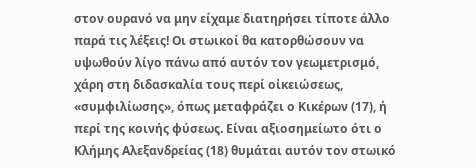στον ουρανό να μην είχαμε διατηρήσει τίποτε άλλο παρά τις λέξεις! Οι στωικοί θα κατορθώσουν να υψωθούν λίγο πάνω από αυτόν τον γεωμετρισμό, χάρη στη διδασκαλία τους περί οἰκειώσεως, «συμφιλίωσης», όπως μεταφράζει ο Κικέρων (17), ή περί της κοινής φύσεως. Είναι αξιοσημείωτο ότι ο Κλήμης Αλεξανδρείας (18) θυμάται αυτόν τον στωικό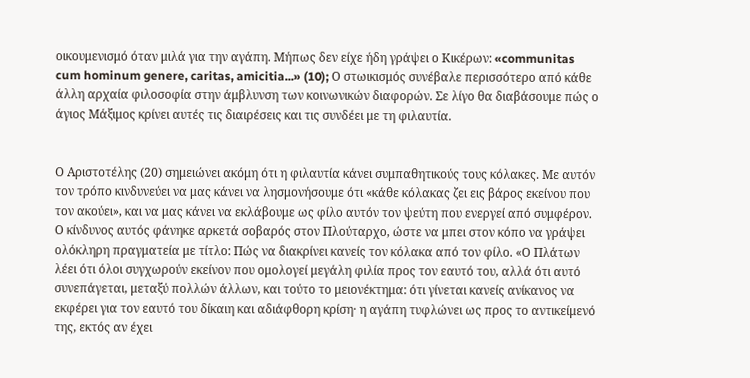οικουμενισμό όταν μιλά για την αγάπη. Μήπως δεν είχε ήδη γράψει ο Κικέρων: «communitas cum hominum genere, caritas, amicitia...» (10); Ο στωικισμός συνέβαλε περισσότερο από κάθε άλλη αρχαία φιλοσοφία στην άμβλυνση των κοινωνικών διαφορών. Σε λίγο θα διαβάσουμε πώς ο άγιος Μάξιμος κρίνει αυτές τις διαιρέσεις και τις συνδέει με τη φιλαυτία.


Ο Αριστοτέλης (20) σημειώνει ακόμη ότι η φιλαυτία κάνει συμπαθητικούς τους κόλακες. Με αυτόν τον τρόπο κινδυνεύει να μας κάνει να λησμονήσουμε ότι «κάθε κόλακας ζει εις βάρος εκείνου που τον ακούει», και να μας κάνει να εκλάβουμε ως φίλο αυτόν τον ψεύτη που ενεργεί από συμφέρον. Ο κίνδυνος αυτός φάνηκε αρκετά σοβαρός στον Πλούταρχο, ώστε να μπει στον κόπο να γράψει ολόκληρη πραγματεία με τίτλο: Πώς να διακρίνει κανείς τον κόλακα από τον φίλο. «Ο Πλάτων λέει ότι όλοι συγχωρούν εκείνον που ομολογεί μεγάλη φιλία προς τον εαυτό του, αλλά ότι αυτό συνεπάγεται, μεταξύ πολλών άλλων, και τούτο το μειονέκτημα: ότι γίνεται κανείς ανίκανος να εκφέρει για τον εαυτό του δίκαιη και αδιάφθορη κρίση· η αγάπη τυφλώνει ως προς το αντικείμενό της, εκτός αν έχει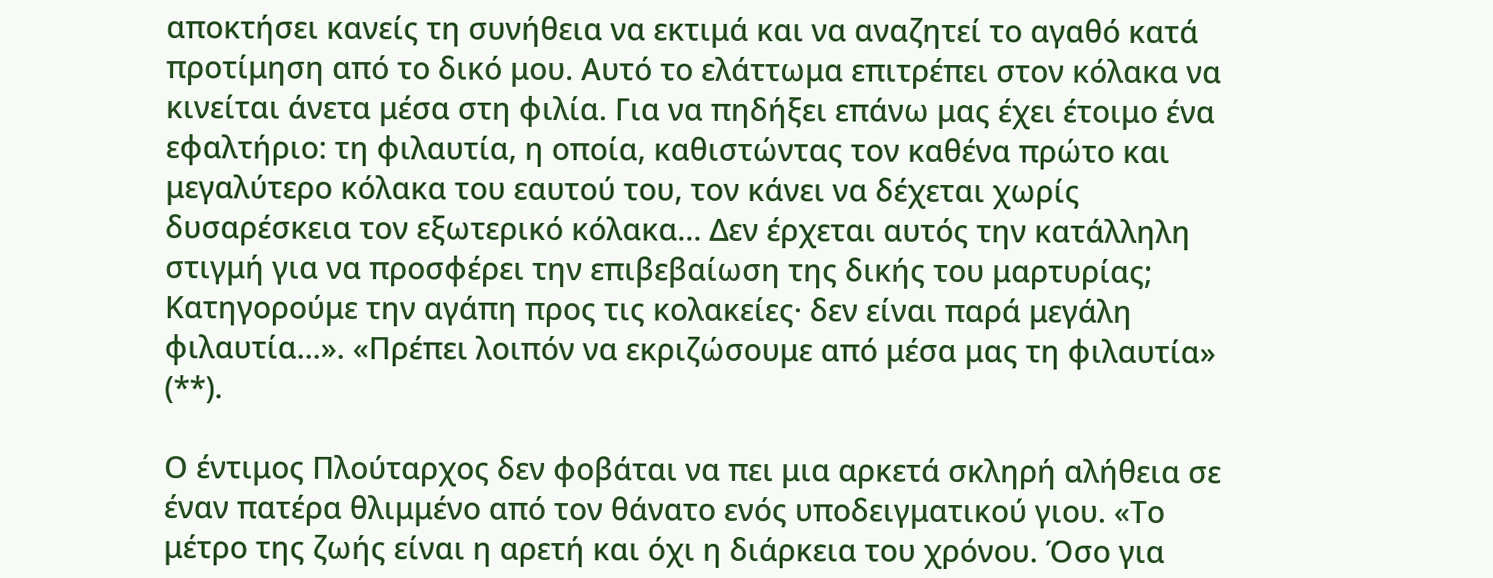αποκτήσει κανείς τη συνήθεια να εκτιμά και να αναζητεί το αγαθό κατά προτίμηση από το δικό μου. Αυτό το ελάττωμα επιτρέπει στον κόλακα να κινείται άνετα μέσα στη φιλία. Για να πηδήξει επάνω μας έχει έτοιμο ένα εφαλτήριο: τη φιλαυτία, η οποία, καθιστώντας τον καθένα πρώτο και μεγαλύτερο κόλακα του εαυτού του, τον κάνει να δέχεται χωρίς δυσαρέσκεια τον εξωτερικό κόλακα... Δεν έρχεται αυτός την κατάλληλη στιγμή για να προσφέρει την επιβεβαίωση της δικής του μαρτυρίας; Κατηγορούμε την αγάπη προς τις κολακείες· δεν είναι παρά μεγάλη φιλαυτία...». «Πρέπει λοιπόν να εκριζώσουμε από μέσα μας τη φιλαυτία» (**).

Ο έντιμος Πλούταρχος δεν φοβάται να πει μια αρκετά σκληρή αλήθεια σε έναν πατέρα θλιμμένο από τον θάνατο ενός υποδειγματικού γιου. «Το μέτρο της ζωής είναι η αρετή και όχι η διάρκεια του χρόνου. Όσο για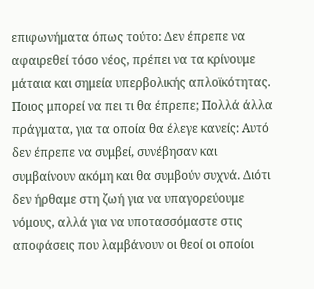επιφωνήματα όπως τούτο: Δεν έπρεπε να αφαιρεθεί τόσο νέος, πρέπει να τα κρίνουμε μάταια και σημεία υπερβολικής απλοϊκότητας. Ποιος μπορεί να πει τι θα έπρεπε; Πολλά άλλα πράγματα, για τα οποία θα έλεγε κανείς: Αυτό δεν έπρεπε να συμβεί, συνέβησαν και συμβαίνουν ακόμη και θα συμβούν συχνά. Διότι δεν ήρθαμε στη ζωή για να υπαγορεύουμε νόμους, αλλά για να υποτασσόμαστε στις αποφάσεις που λαμβάνουν οι θεοί οι οποίοι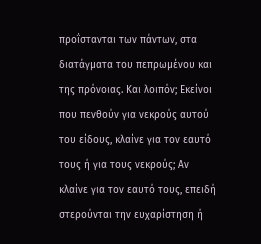προΐστανται των πάντων, στα διατάγματα του πεπρωμένου και της πρόνοιας. Και λοιπόν; Εκείνοι που πενθούν για νεκρούς αυτού του είδους, κλαίνε για τον εαυτό τους ή για τους νεκρούς; Αν κλαίνε για τον εαυτό τους, επειδή στερούνται την ευχαρίστηση ή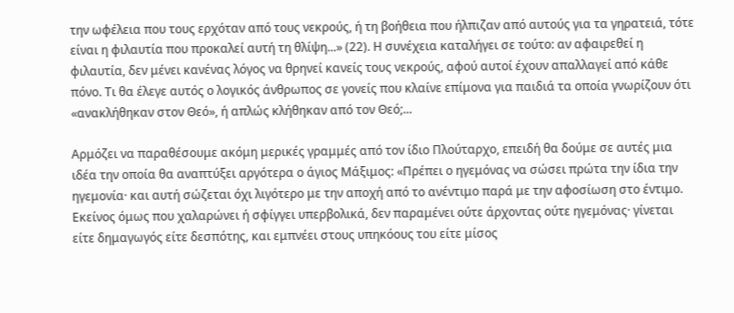την ωφέλεια που τους ερχόταν από τους νεκρούς, ή τη βοήθεια που ήλπιζαν από αυτούς για τα γηρατειά, τότε είναι η φιλαυτία που προκαλεί αυτή τη θλίψη...» (22). Η συνέχεια καταλήγει σε τούτο: αν αφαιρεθεί η φιλαυτία, δεν μένει κανένας λόγος να θρηνεί κανείς τους νεκρούς, αφού αυτοί έχουν απαλλαγεί από κάθε πόνο. Τι θα έλεγε αυτός ο λογικός άνθρωπος σε γονείς που κλαίνε επίμονα για παιδιά τα οποία γνωρίζουν ότι «ανακλήθηκαν στον Θεό», ή απλώς κλήθηκαν από τον Θεό;...

Αρμόζει να παραθέσουμε ακόμη μερικές γραμμές από τον ίδιο Πλούταρχο, επειδή θα δούμε σε αυτές μια ιδέα την οποία θα αναπτύξει αργότερα ο άγιος Μάξιμος: «Πρέπει ο ηγεμόνας να σώσει πρώτα την ίδια την ηγεμονία· και αυτή σώζεται όχι λιγότερο με την αποχή από το ανέντιμο παρά με την αφοσίωση στο έντιμο. Εκείνος όμως που χαλαρώνει ή σφίγγει υπερβολικά, δεν παραμένει ούτε άρχοντας ούτε ηγεμόνας· γίνεται είτε δημαγωγός είτε δεσπότης, και εμπνέει στους υπηκόους του είτε μίσος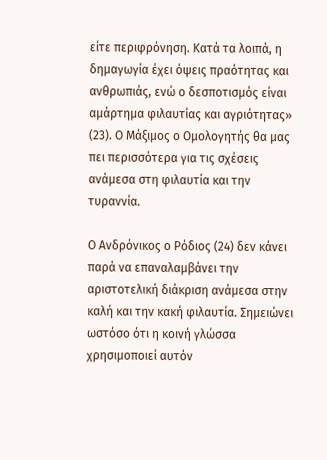είτε περιφρόνηση. Κατά τα λοιπά, η δημαγωγία έχει όψεις πραότητας και ανθρωπιάς, ενώ ο δεσποτισμός είναι αμάρτημα φιλαυτίας και αγριότητας» (23). Ο Μάξιμος ο Ομολογητής θα μας πει περισσότερα για τις σχέσεις ανάμεσα στη φιλαυτία και την τυραννία.

Ο Ανδρόνικος ο Ρόδιος (24) δεν κάνει παρά να επαναλαμβάνει την αριστοτελική διάκριση ανάμεσα στην καλή και την κακή φιλαυτία. Σημειώνει ωστόσο ότι η κοινή γλώσσα χρησιμοποιεί αυτόν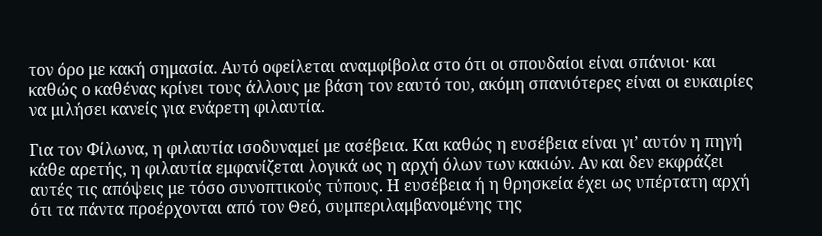τον όρο με κακή σημασία. Αυτό οφείλεται αναμφίβολα στο ότι οι σπουδαίοι είναι σπάνιοι· και καθώς ο καθένας κρίνει τους άλλους με βάση τον εαυτό του, ακόμη σπανιότερες είναι οι ευκαιρίες να μιλήσει κανείς για ενάρετη φιλαυτία.

Για τον Φίλωνα, η φιλαυτία ισοδυναμεί με ασέβεια. Και καθώς η ευσέβεια είναι γι’ αυτόν η πηγή κάθε αρετής, η φιλαυτία εμφανίζεται λογικά ως η αρχή όλων των κακιών. Αν και δεν εκφράζει αυτές τις απόψεις με τόσο συνοπτικούς τύπους. Η ευσέβεια ή η θρησκεία έχει ως υπέρτατη αρχή ότι τα πάντα προέρχονται από τον Θεό, συμπεριλαμβανομένης της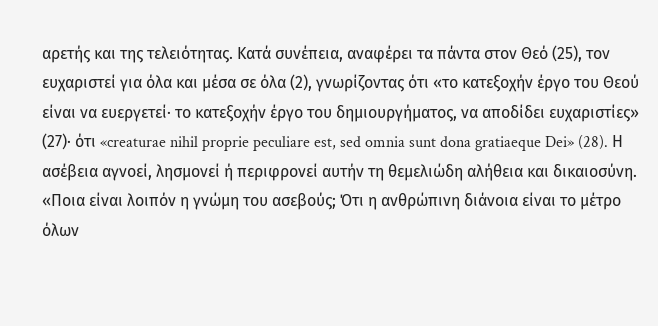αρετής και της τελειότητας. Κατά συνέπεια, αναφέρει τα πάντα στον Θεό (25), τον ευχαριστεί για όλα και μέσα σε όλα (2), γνωρίζοντας ότι «το κατεξοχήν έργο του Θεού είναι να ευεργετεί· το κατεξοχήν έργο του δημιουργήματος, να αποδίδει ευχαριστίες» (27)· ότι «creaturae nihil proprie peculiare est, sed omnia sunt dona gratiaeque Dei» (28). Η ασέβεια αγνοεί, λησμονεί ή περιφρονεί αυτήν τη θεμελιώδη αλήθεια και δικαιοσύνη. «Ποια είναι λοιπόν η γνώμη του ασεβούς; Ότι η ανθρώπινη διάνοια είναι το μέτρο όλων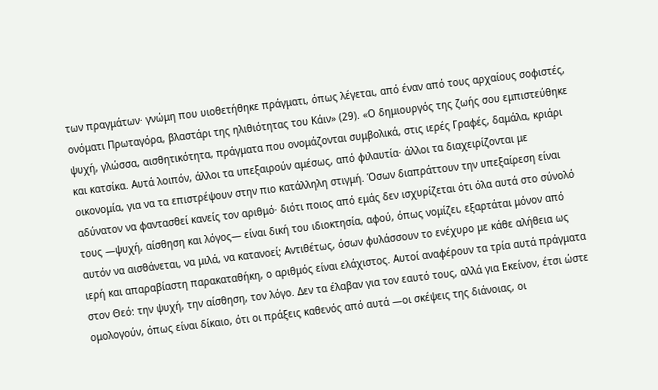των πραγμάτων· γνώμη που υιοθετήθηκε πράγματι, όπως λέγεται, από έναν από τους αρχαίους σοφιστές, ονόματι Πρωταγόρα, βλαστάρι της ηλιθιότητας του Κάιν» (29). «Ο δημιουργός της ζωής σου εμπιστεύθηκε ψυχή, γλώσσα, αισθητικότητα, πράγματα που ονομάζονται συμβολικά, στις ιερές Γραφές, δαμάλα, κριάρι και κατσίκα. Αυτά λοιπόν, άλλοι τα υπεξαιρούν αμέσως, από φιλαυτία· άλλοι τα διαχειρίζονται με οικονομία, για να τα επιστρέψουν στην πιο κατάλληλη στιγμή. Όσων διαπράττουν την υπεξαίρεση είναι αδύνατον να φαντασθεί κανείς τον αριθμό· διότι ποιος από εμάς δεν ισχυρίζεται ότι όλα αυτά στο σύνολό τους —ψυχή, αίσθηση και λόγος— είναι δική του ιδιοκτησία, αφού, όπως νομίζει, εξαρτάται μόνον από αυτόν να αισθάνεται, να μιλά, να κατανοεί; Αντιθέτως, όσων φυλάσσουν το ενέχυρο με κάθε αλήθεια ως ιερή και απαραβίαστη παρακαταθήκη, ο αριθμός είναι ελάχιστος. Αυτοί αναφέρουν τα τρία αυτά πράγματα στον Θεό: την ψυχή, την αίσθηση, τον λόγο. Δεν τα έλαβαν για τον εαυτό τους, αλλά για Εκείνον, έτσι ώστε ομολογούν, όπως είναι δίκαιο, ότι οι πράξεις καθενός από αυτά —οι σκέψεις της διάνοιας, οι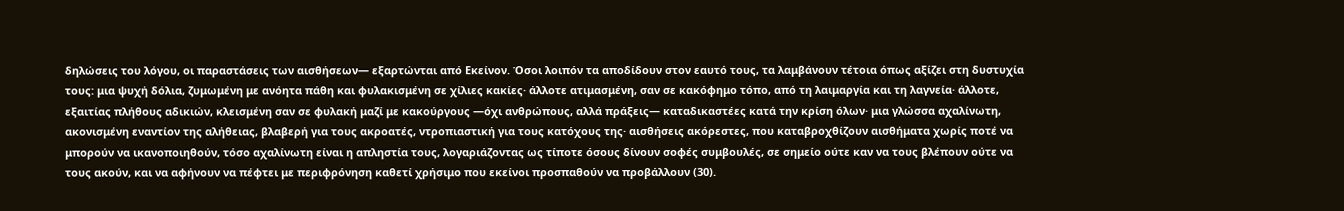δηλώσεις του λόγου, οι παραστάσεις των αισθήσεων— εξαρτώνται από Εκείνον. Όσοι λοιπόν τα αποδίδουν στον εαυτό τους, τα λαμβάνουν τέτοια όπως αξίζει στη δυστυχία τους: μια ψυχή δόλια, ζυμωμένη με ανόητα πάθη και φυλακισμένη σε χίλιες κακίες· άλλοτε ατιμασμένη, σαν σε κακόφημο τόπο, από τη λαιμαργία και τη λαγνεία· άλλοτε, εξαιτίας πλήθους αδικιών, κλεισμένη σαν σε φυλακή μαζί με κακούργους —όχι ανθρώπους, αλλά πράξεις— καταδικαστέες κατά την κρίση όλων· μια γλώσσα αχαλίνωτη, ακονισμένη εναντίον της αλήθειας, βλαβερή για τους ακροατές, ντροπιαστική για τους κατόχους της· αισθήσεις ακόρεστες, που καταβροχθίζουν αισθήματα χωρίς ποτέ να μπορούν να ικανοποιηθούν, τόσο αχαλίνωτη είναι η απληστία τους, λογαριάζοντας ως τίποτε όσους δίνουν σοφές συμβουλές, σε σημείο ούτε καν να τους βλέπουν ούτε να τους ακούν, και να αφήνουν να πέφτει με περιφρόνηση καθετί χρήσιμο που εκείνοι προσπαθούν να προβάλλουν (30).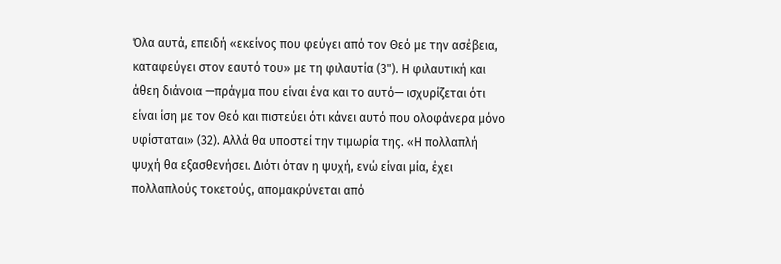Όλα αυτά, επειδή «εκείνος που φεύγει από τον Θεό με την ασέβεια, καταφεύγει στον εαυτό του» με τη φιλαυτία (3"). Η φιλαυτική και άθεη διάνοια —πράγμα που είναι ένα και το αυτό— ισχυρίζεται ότι είναι ίση με τον Θεό και πιστεύει ότι κάνει αυτό που ολοφάνερα μόνο υφίσταται» (32). Αλλά θα υποστεί την τιμωρία της. «Η πολλαπλή ψυχή θα εξασθενήσει. Διότι όταν η ψυχή, ενώ είναι μία, έχει πολλαπλούς τοκετούς, απομακρύνεται από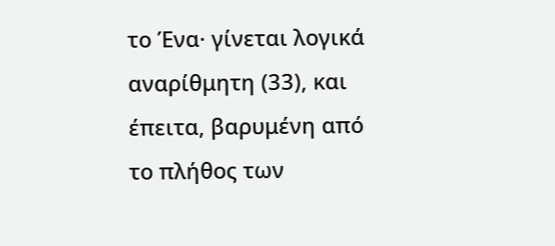το Ένα· γίνεται λογικά αναρίθμητη (33), και έπειτα, βαρυμένη από το πλήθος των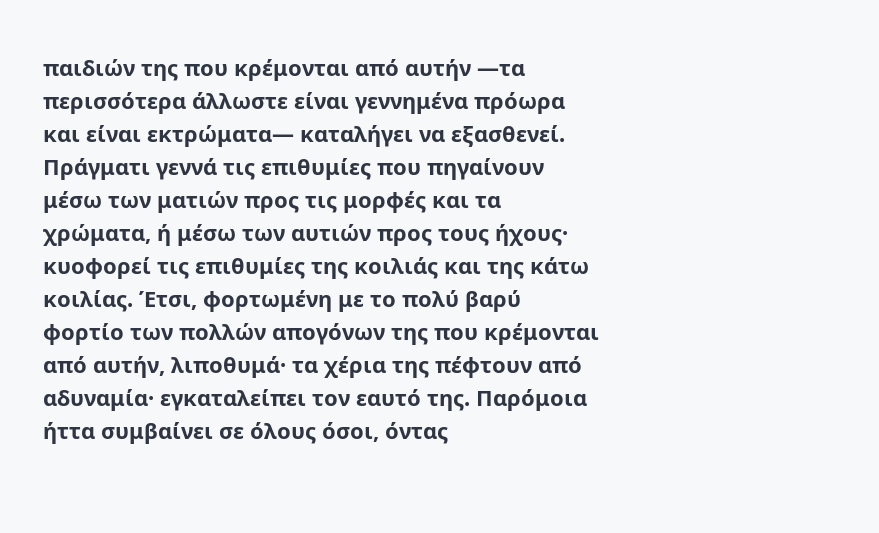παιδιών της που κρέμονται από αυτήν —τα περισσότερα άλλωστε είναι γεννημένα πρόωρα και είναι εκτρώματα— καταλήγει να εξασθενεί. Πράγματι γεννά τις επιθυμίες που πηγαίνουν μέσω των ματιών προς τις μορφές και τα χρώματα, ή μέσω των αυτιών προς τους ήχους· κυοφορεί τις επιθυμίες της κοιλιάς και της κάτω κοιλίας. Έτσι, φορτωμένη με το πολύ βαρύ φορτίο των πολλών απογόνων της που κρέμονται από αυτήν, λιποθυμά· τα χέρια της πέφτουν από αδυναμία· εγκαταλείπει τον εαυτό της. Παρόμοια ήττα συμβαίνει σε όλους όσοι, όντας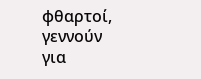φθαρτοί, γεννούν για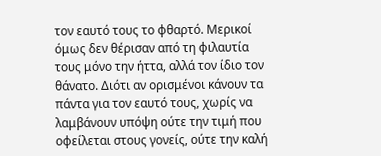τον εαυτό τους το φθαρτό. Μερικοί όμως δεν θέρισαν από τη φιλαυτία τους μόνο την ήττα, αλλά τον ίδιο τον θάνατο. Διότι αν ορισμένοι κάνουν τα πάντα για τον εαυτό τους, χωρίς να λαμβάνουν υπόψη ούτε την τιμή που οφείλεται στους γονείς, ούτε την καλή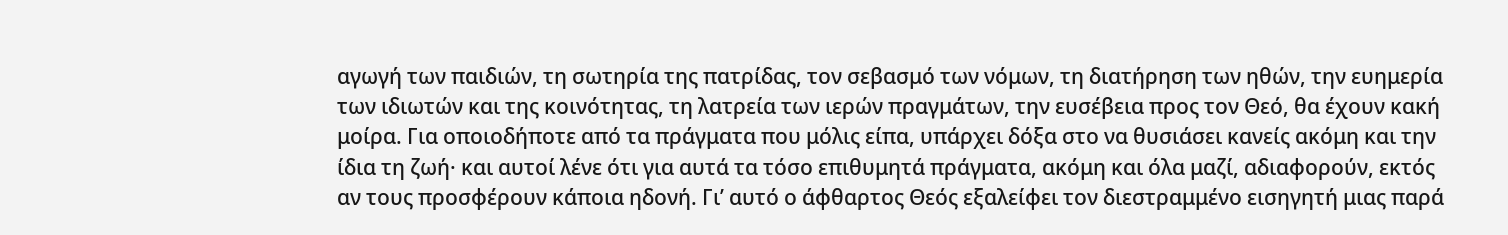αγωγή των παιδιών, τη σωτηρία της πατρίδας, τον σεβασμό των νόμων, τη διατήρηση των ηθών, την ευημερία των ιδιωτών και της κοινότητας, τη λατρεία των ιερών πραγμάτων, την ευσέβεια προς τον Θεό, θα έχουν κακή μοίρα. Για οποιοδήποτε από τα πράγματα που μόλις είπα, υπάρχει δόξα στο να θυσιάσει κανείς ακόμη και την ίδια τη ζωή· και αυτοί λένε ότι για αυτά τα τόσο επιθυμητά πράγματα, ακόμη και όλα μαζί, αδιαφορούν, εκτός αν τους προσφέρουν κάποια ηδονή. Γι’ αυτό ο άφθαρτος Θεός εξαλείφει τον διεστραμμένο εισηγητή μιας παρά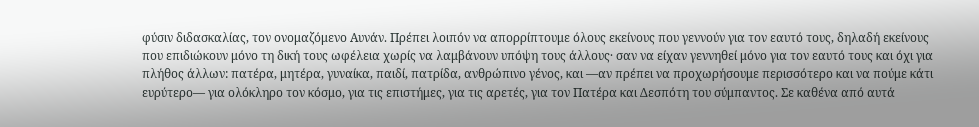φύσιν διδασκαλίας, τον ονομαζόμενο Αυνάν. Πρέπει λοιπόν να απορρίπτουμε όλους εκείνους που γεννούν για τον εαυτό τους, δηλαδή εκείνους που επιδιώκουν μόνο τη δική τους ωφέλεια χωρίς να λαμβάνουν υπόψη τους άλλους· σαν να είχαν γεννηθεί μόνο για τον εαυτό τους και όχι για πλήθος άλλων: πατέρα, μητέρα, γυναίκα, παιδί, πατρίδα, ανθρώπινο γένος, και —αν πρέπει να προχωρήσουμε περισσότερο και να πούμε κάτι ευρύτερο— για ολόκληρο τον κόσμο, για τις επιστήμες, για τις αρετές, για τον Πατέρα και Δεσπότη του σύμπαντος. Σε καθένα από αυτά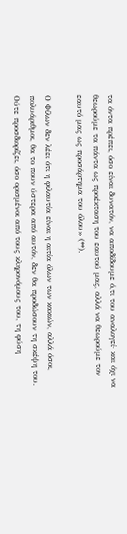τα όντα πρέπει, όσο είναι δυνατόν, να αποδίδουμε ό,τι του αναλογεί· και όχι να θεωρούμε τα πάντα ως προέκταση του εαυτού μας, αλλά να θεωρούμε τον εαυτό μας ως προσάρτημα του όλου» (**).

Ο Φίλων δεν λέει ότι η φιλαυτία είναι η αιτία όλων των κακιών, αλλά όσοι, πολυάριθμοι, θα το πουν ύστερα από αυτόν, δεν θα προδώσουν τη σκέψη του. Ούτε προσδιορίζει, όσο ορισμένοι από τους κληρονόμους του, τη φύση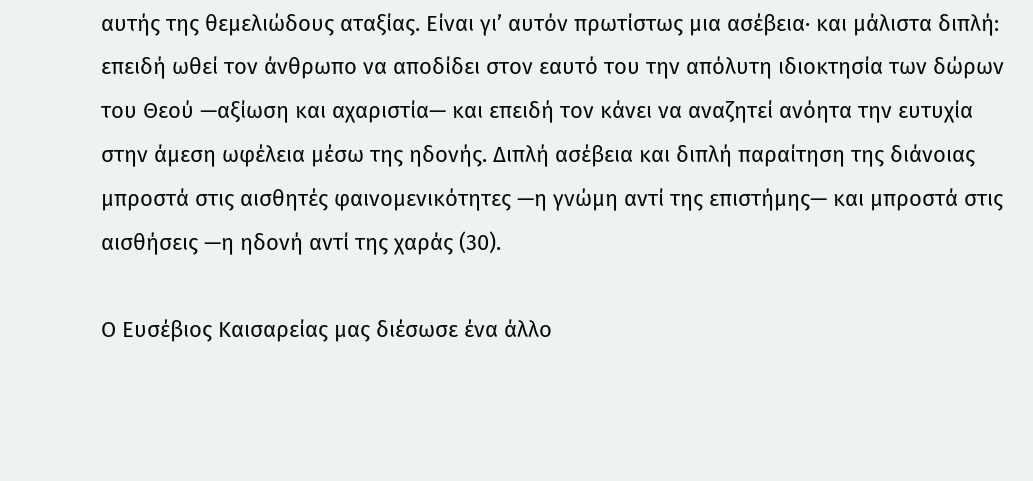αυτής της θεμελιώδους αταξίας. Είναι γι’ αυτόν πρωτίστως μια ασέβεια· και μάλιστα διπλή: επειδή ωθεί τον άνθρωπο να αποδίδει στον εαυτό του την απόλυτη ιδιοκτησία των δώρων του Θεού —αξίωση και αχαριστία— και επειδή τον κάνει να αναζητεί ανόητα την ευτυχία στην άμεση ωφέλεια μέσω της ηδονής. Διπλή ασέβεια και διπλή παραίτηση της διάνοιας μπροστά στις αισθητές φαινομενικότητες —η γνώμη αντί της επιστήμης— και μπροστά στις αισθήσεις —η ηδονή αντί της χαράς (30).

Ο Ευσέβιος Καισαρείας μας διέσωσε ένα άλλο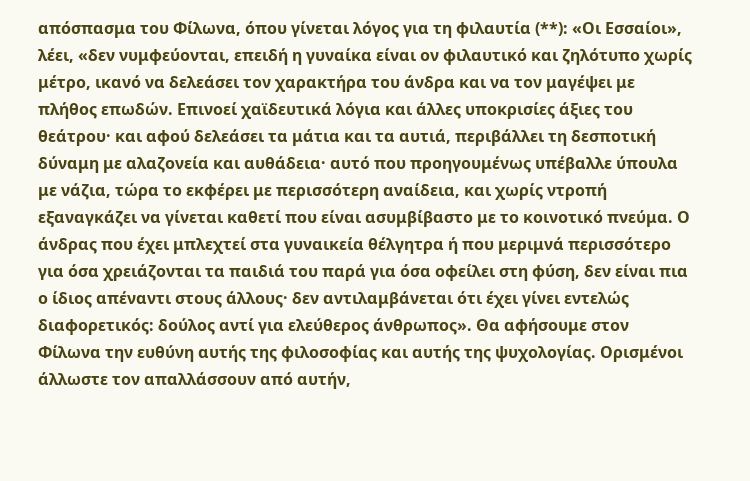απόσπασμα του Φίλωνα, όπου γίνεται λόγος για τη φιλαυτία (**): «Οι Εσσαίοι», λέει, «δεν νυμφεύονται, επειδή η γυναίκα είναι ον φιλαυτικό και ζηλότυπο χωρίς μέτρο, ικανό να δελεάσει τον χαρακτήρα του άνδρα και να τον μαγέψει με πλήθος επωδών. Επινοεί χαϊδευτικά λόγια και άλλες υποκρισίες άξιες του θεάτρου· και αφού δελεάσει τα μάτια και τα αυτιά, περιβάλλει τη δεσποτική δύναμη με αλαζονεία και αυθάδεια· αυτό που προηγουμένως υπέβαλλε ύπουλα με νάζια, τώρα το εκφέρει με περισσότερη αναίδεια, και χωρίς ντροπή εξαναγκάζει να γίνεται καθετί που είναι ασυμβίβαστο με το κοινοτικό πνεύμα. Ο άνδρας που έχει μπλεχτεί στα γυναικεία θέλγητρα ή που μεριμνά περισσότερο για όσα χρειάζονται τα παιδιά του παρά για όσα οφείλει στη φύση, δεν είναι πια ο ίδιος απέναντι στους άλλους· δεν αντιλαμβάνεται ότι έχει γίνει εντελώς διαφορετικός: δούλος αντί για ελεύθερος άνθρωπος». Θα αφήσουμε στον Φίλωνα την ευθύνη αυτής της φιλοσοφίας και αυτής της ψυχολογίας. Ορισμένοι άλλωστε τον απαλλάσσουν από αυτήν,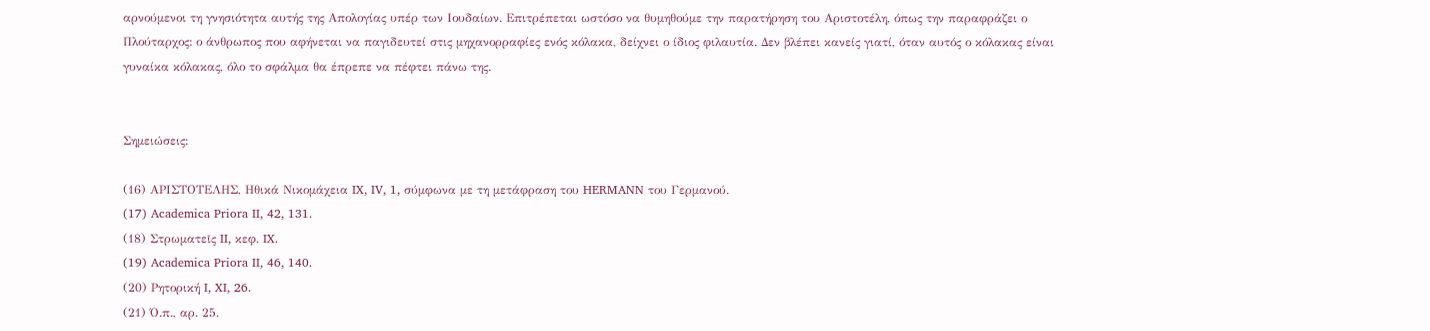αρνούμενοι τη γνησιότητα αυτής της Απολογίας υπέρ των Ιουδαίων. Επιτρέπεται ωστόσο να θυμηθούμε την παρατήρηση του Αριστοτέλη, όπως την παραφράζει ο Πλούταρχος: ο άνθρωπος που αφήνεται να παγιδευτεί στις μηχανορραφίες ενός κόλακα, δείχνει ο ίδιος φιλαυτία. Δεν βλέπει κανείς γιατί, όταν αυτός ο κόλακας είναι γυναίκα κόλακας, όλο το σφάλμα θα έπρεπε να πέφτει πάνω της.


Σημειώσεις:

(16) ΑΡΙΣΤΟΤΕΛΗΣ, Ηθικά Νικομάχεια IX, IV, 1, σύμφωνα με τη μετάφραση του HERMANN του Γερμανού.
(17) Academica Priora II, 42, 131.
(18) Στρωματεῖς II, κεφ. IX.
(19) Academica Priora II, 46, 140.
(20) Ρητορική I, XI, 26.
(21) Ό.π., αρ. 25.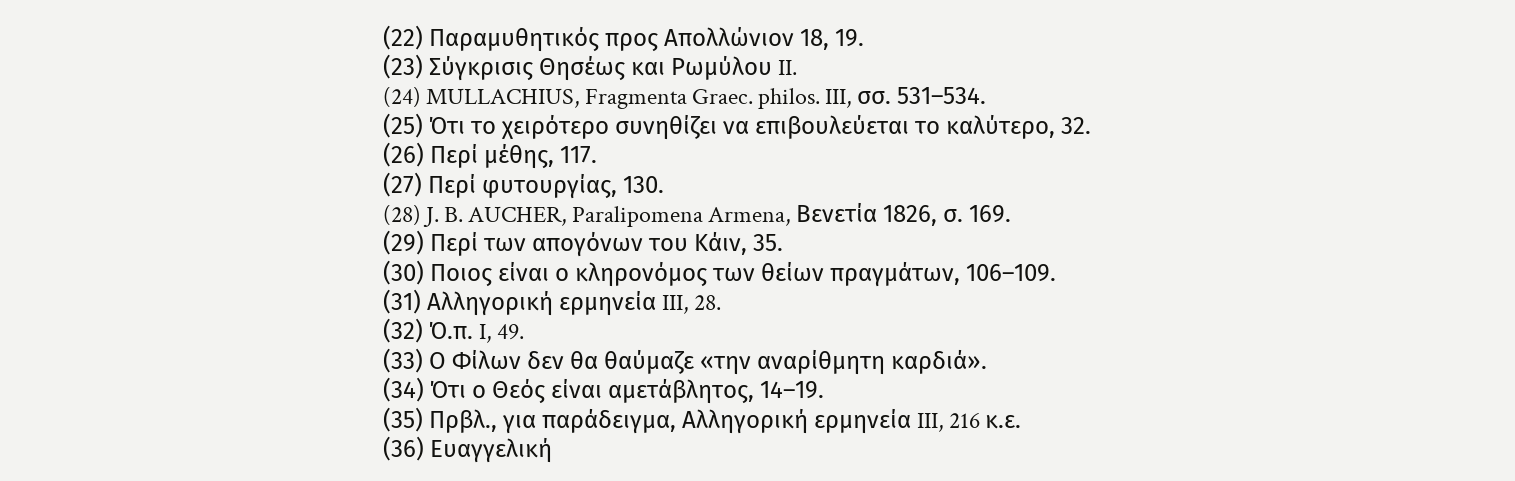(22) Παραμυθητικός προς Απολλώνιον 18, 19.
(23) Σύγκρισις Θησέως και Ρωμύλου II.
(24) MULLACHIUS, Fragmenta Graec. philos. III, σσ. 531–534.
(25) Ότι το χειρότερο συνηθίζει να επιβουλεύεται το καλύτερο, 32.
(26) Περί μέθης, 117.
(27) Περί φυτουργίας, 130.
(28) J. B. AUCHER, Paralipomena Armena, Βενετία 1826, σ. 169.
(29) Περί των απογόνων του Κάιν, 35.
(30) Ποιος είναι ο κληρονόμος των θείων πραγμάτων, 106–109.
(31) Αλληγορική ερμηνεία III, 28.
(32) Ό.π. I, 49.
(33) Ο Φίλων δεν θα θαύμαζε «την αναρίθμητη καρδιά».
(34) Ότι ο Θεός είναι αμετάβλητος, 14–19.
(35) Πρβλ., για παράδειγμα, Αλληγορική ερμηνεία III, 216 κ.ε.
(36) Ευαγγελική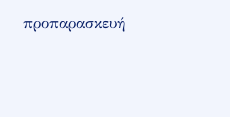προπαρασκευή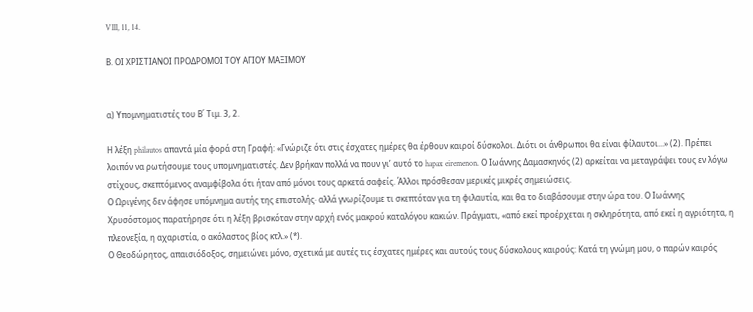VIII, 11, 14.

Β. ΟΙ ΧΡΙΣΤΙΑΝΟΙ ΠΡΟΔΡΟΜΟΙ ΤΟΥ ΑΓΙΟΥ ΜΑΞΙΜΟΥ


α) Υπομνηματιστές του Β΄ Τιμ. 3, 2.

Η λέξη philautos απαντά μία φορά στη Γραφή: «Γνώριζε ότι στις έσχατες ημέρες θα έρθουν καιροί δύσκολοι. Διότι οι άνθρωποι θα είναι φίλαυτοι...» (2). Πρέπει λοιπόν να ρωτήσουμε τους υπομνηματιστές. Δεν βρήκαν πολλά να πουν γι’ αυτό το hapax eiremenon. Ο Ιωάννης Δαμασκηνός (2) αρκείται να μεταγράψει τους εν λόγω στίχους, σκεπτόμενος αναμφίβολα ότι ήταν από μόνοι τους αρκετά σαφείς. Άλλοι πρόσθεσαν μερικές μικρές σημειώσεις.
Ο Ωριγένης δεν άφησε υπόμνημα αυτής της επιστολής· αλλά γνωρίζουμε τι σκεπτόταν για τη φιλαυτία, και θα το διαβάσουμε στην ώρα του. Ο Ιωάννης Χρυσόστομος παρατήρησε ότι η λέξη βρισκόταν στην αρχή ενός μακρού καταλόγου κακιών. Πράγματι, «από εκεί προέρχεται η σκληρότητα, από εκεί η αγριότητα, η πλεονεξία, η αχαριστία, ο ακόλαστος βίος κτλ.» (*).
Ο Θεοδώρητος, απαισιόδοξος, σημειώνει μόνο, σχετικά με αυτές τις έσχατες ημέρες και αυτούς τους δύσκολους καιρούς: Κατά τη γνώμη μου, ο παρών καιρός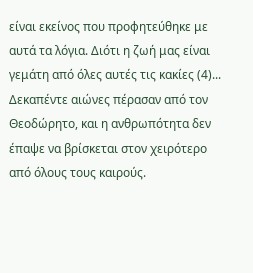είναι εκείνος που προφητεύθηκε με αυτά τα λόγια. Διότι η ζωή μας είναι γεμάτη από όλες αυτές τις κακίες (4)... Δεκαπέντε αιώνες πέρασαν από τον Θεοδώρητο, και η ανθρωπότητα δεν έπαψε να βρίσκεται στον χειρότερο από όλους τους καιρούς.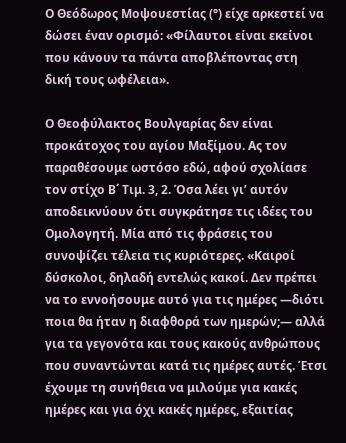Ο Θεόδωρος Μοψουεστίας (°) είχε αρκεστεί να δώσει έναν ορισμό: «Φίλαυτοι είναι εκείνοι που κάνουν τα πάντα αποβλέποντας στη δική τους ωφέλεια».

Ο Θεοφύλακτος Βουλγαρίας δεν είναι προκάτοχος του αγίου Μαξίμου. Ας τον παραθέσουμε ωστόσο εδώ, αφού σχολίασε τον στίχο Β΄ Τιμ. 3, 2. Όσα λέει γι’ αυτόν αποδεικνύουν ότι συγκράτησε τις ιδέες του Ομολογητή. Μία από τις φράσεις του συνοψίζει τέλεια τις κυριότερες. «Καιροί δύσκολοι, δηλαδή εντελώς κακοί. Δεν πρέπει να το εννοήσουμε αυτό για τις ημέρες —διότι ποια θα ήταν η διαφθορά των ημερών;— αλλά για τα γεγονότα και τους κακούς ανθρώπους που συναντώνται κατά τις ημέρες αυτές. Έτσι έχουμε τη συνήθεια να μιλούμε για κακές ημέρες και για όχι κακές ημέρες, εξαιτίας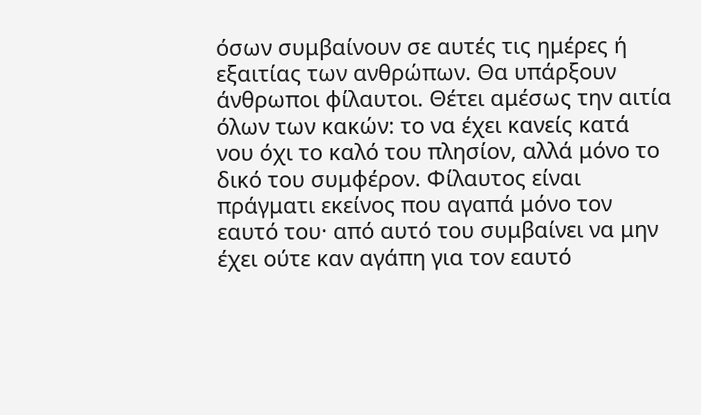όσων συμβαίνουν σε αυτές τις ημέρες ή εξαιτίας των ανθρώπων. Θα υπάρξουν άνθρωποι φίλαυτοι. Θέτει αμέσως την αιτία όλων των κακών: το να έχει κανείς κατά νου όχι το καλό του πλησίον, αλλά μόνο το δικό του συμφέρον. Φίλαυτος είναι πράγματι εκείνος που αγαπά μόνο τον εαυτό του· από αυτό του συμβαίνει να μην έχει ούτε καν αγάπη για τον εαυτό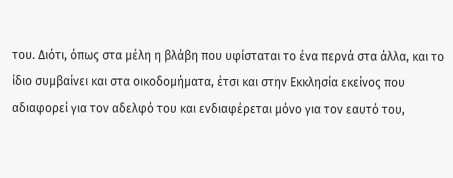του. Διότι, όπως στα μέλη η βλάβη που υφίσταται το ένα περνά στα άλλα, και το ίδιο συμβαίνει και στα οικοδομήματα, έτσι και στην Εκκλησία εκείνος που αδιαφορεί για τον αδελφό του και ενδιαφέρεται μόνο για τον εαυτό του,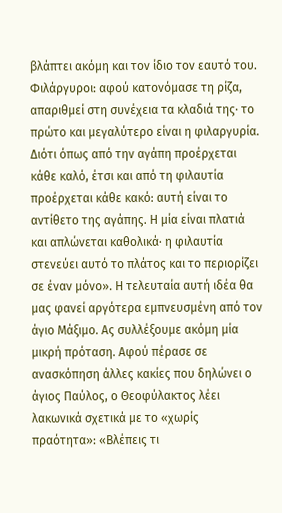βλάπτει ακόμη και τον ίδιο τον εαυτό του. Φιλάργυροι: αφού κατονόμασε τη ρίζα, απαριθμεί στη συνέχεια τα κλαδιά της· το πρώτο και μεγαλύτερο είναι η φιλαργυρία. Διότι όπως από την αγάπη προέρχεται κάθε καλό, έτσι και από τη φιλαυτία προέρχεται κάθε κακό: αυτή είναι το αντίθετο της αγάπης. Η μία είναι πλατιά και απλώνεται καθολικά· η φιλαυτία στενεύει αυτό το πλάτος και το περιορίζει σε έναν μόνο». Η τελευταία αυτή ιδέα θα μας φανεί αργότερα εμπνευσμένη από τον άγιο Μάξιμο. Ας συλλέξουμε ακόμη μία μικρή πρόταση. Αφού πέρασε σε ανασκόπηση άλλες κακίες που δηλώνει ο άγιος Παύλος, ο Θεοφύλακτος λέει λακωνικά σχετικά με το «χωρίς πραότητα»: «Βλέπεις τι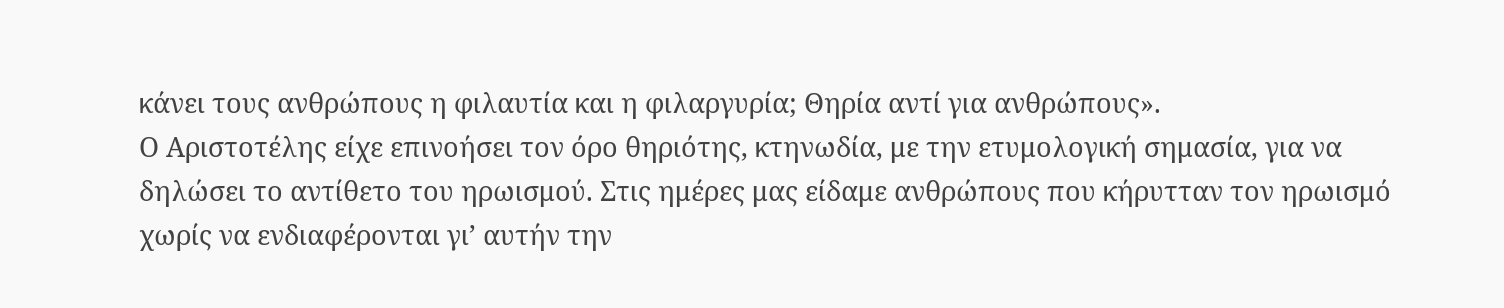κάνει τους ανθρώπους η φιλαυτία και η φιλαργυρία; Θηρία αντί για ανθρώπους».
Ο Αριστοτέλης είχε επινοήσει τον όρο θηριότης, κτηνωδία, με την ετυμολογική σημασία, για να δηλώσει το αντίθετο του ηρωισμού. Στις ημέρες μας είδαμε ανθρώπους που κήρυτταν τον ηρωισμό χωρίς να ενδιαφέρονται γι’ αυτήν την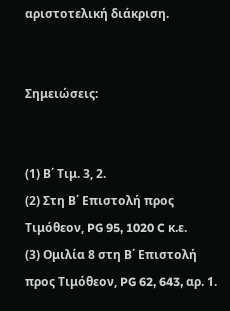αριστοτελική διάκριση.


Σημειώσεις:


(1) Β΄ Τιμ. 3, 2.
(2) Στη Β΄ Επιστολή προς Τιμόθεον, PG 95, 1020 C κ.ε.
(3) Ομιλία 8 στη Β΄ Επιστολή προς Τιμόθεον, PG 62, 643, αρ. 1.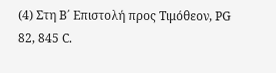(4) Στη Β΄ Επιστολή προς Τιμόθεον, PG 82, 845 C.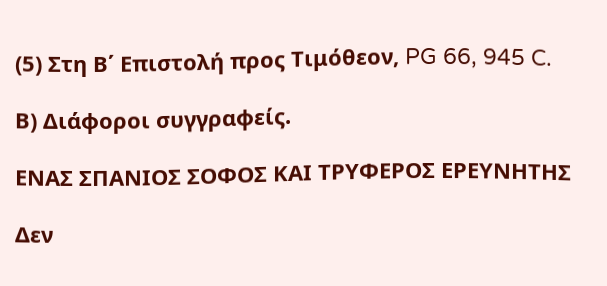(5) Στη Β΄ Επιστολή προς Τιμόθεον, PG 66, 945 C.

Β) Διάφοροι συγγραφείς.

ΕΝΑΣ ΣΠΑΝΙΟΣ ΣΟΦΟΣ ΚΑΙ ΤΡΥΦΕΡΟΣ ΕΡΕΥΝΗΤΗΣ

Δεν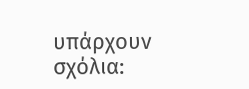υπάρχουν σχόλια: